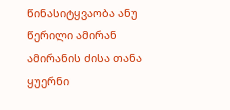წინასიტყვაობა ანუ წერილი ამირან ამირანის ძისა თანა
ყუერნი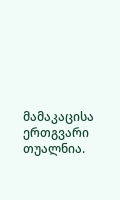მამაკაცისა ერთგვარი თუალნია.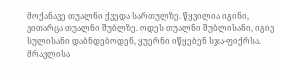მოქანავე თუალნი ქვედა სართულზე. წყვილია იგინი, ვითარცა თუალნი შუბლზე. ოდეს თუალნი შუბლისანი, იგივ სულისანი დაბნდებოდენ, ყუერნი იწყებენ სჯა-ფიქრსა. მრავლისა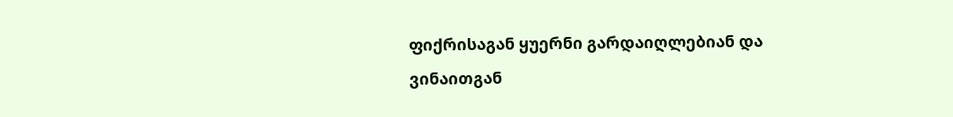ფიქრისაგან ყუერნი გარდაიღლებიან და ვინაითგან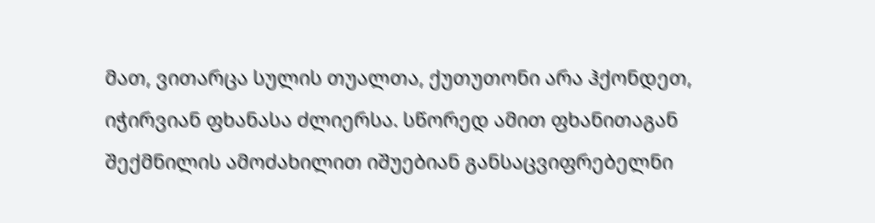მათ, ვითარცა სულის თუალთა, ქუთუთონი არა ჰქონდეთ, იჭირვიან ფხანასა ძლიერსა. სწორედ ამით ფხანითაგან შექმნილის ამოძახილით იშუებიან განსაცვიფრებელნი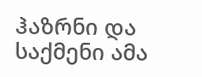ჰაზრნი და საქმენი ამა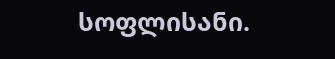სოფლისანი.